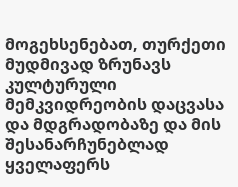მოგეხსენებათ, თურქეთი მუდმივად ზრუნავს კულტურული მემკვიდრეობის დაცვასა და მდგრადობაზე და მის შესანარჩუნებლად ყველაფერს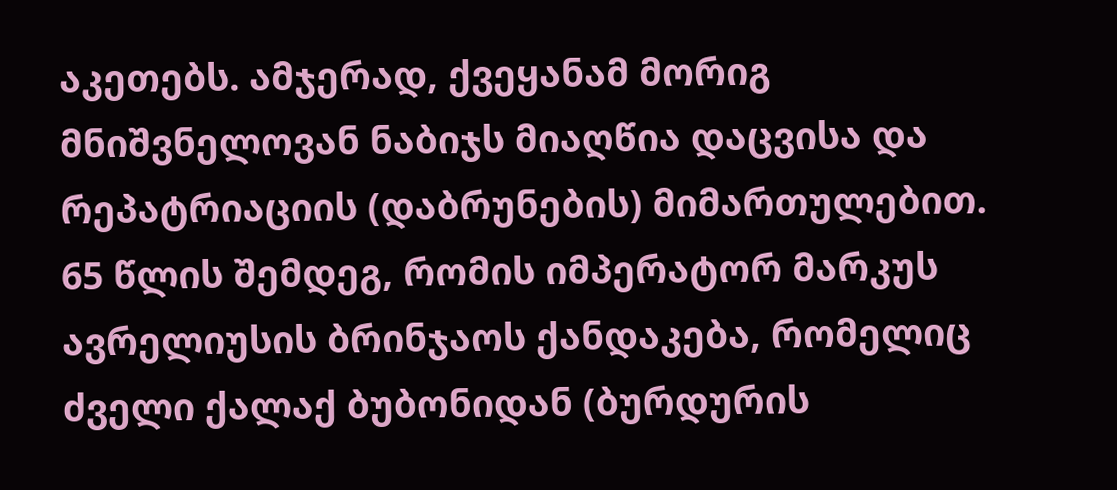აკეთებს. ამჯერად, ქვეყანამ მორიგ მნიშვნელოვან ნაბიჯს მიაღწია დაცვისა და რეპატრიაციის (დაბრუნების) მიმართულებით.
65 წლის შემდეგ, რომის იმპერატორ მარკუს ავრელიუსის ბრინჯაოს ქანდაკება, რომელიც ძველი ქალაქ ბუბონიდან (ბურდურის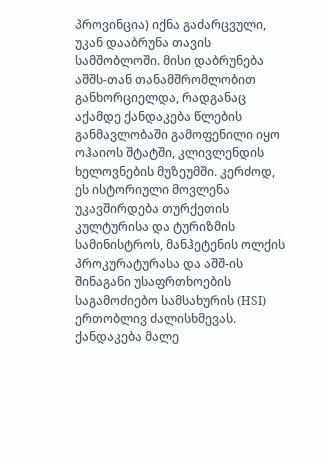პროვინცია) იქნა გაძარცვული, უკან დააბრუნა თავის სამშობლოში. მისი დაბრუნება აშშს-თან თანამშრომლობით განხორციელდა, რადგანაც აქამდე ქანდაკება წლების განმავლობაში გამოფენილი იყო ოჰაიოს შტატში, კლივლენდის ხელოვნების მუზეუმში. კერძოდ, ეს ისტორიული მოვლენა უკავშირდება თურქეთის კულტურისა და ტურიზმის სამინისტროს, მანჰეტენის ოლქის პროკურატურასა და აშშ-ის შინაგანი უსაფრთხოების საგამოძიებო სამსახურის (HSI) ერთობლივ ძალისხმევას. ქანდაკება მალე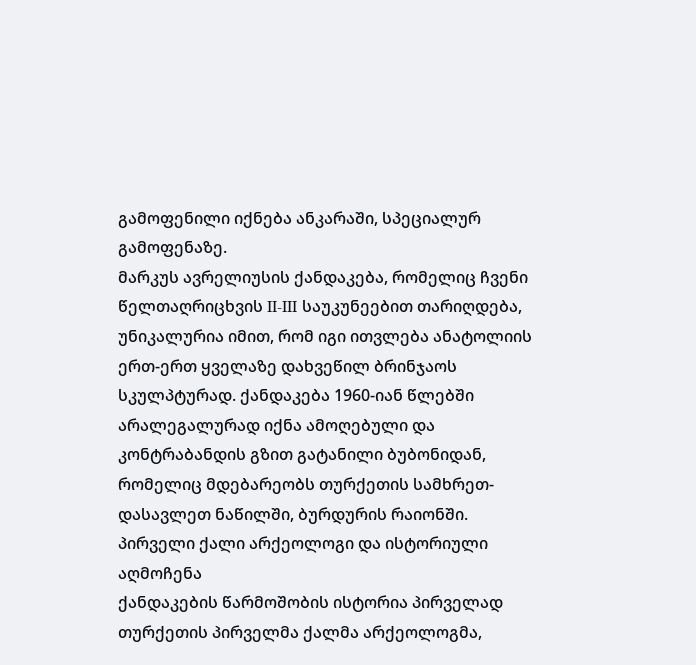გამოფენილი იქნება ანკარაში, სპეციალურ გამოფენაზე.
მარკუს ავრელიუსის ქანდაკება, რომელიც ჩვენი წელთაღრიცხვის II-III საუკუნეებით თარიღდება, უნიკალურია იმით, რომ იგი ითვლება ანატოლიის ერთ-ერთ ყველაზე დახვეწილ ბრინჯაოს სკულპტურად. ქანდაკება 1960-იან წლებში არალეგალურად იქნა ამოღებული და კონტრაბანდის გზით გატანილი ბუბონიდან, რომელიც მდებარეობს თურქეთის სამხრეთ-დასავლეთ ნაწილში, ბურდურის რაიონში.
პირველი ქალი არქეოლოგი და ისტორიული აღმოჩენა
ქანდაკების წარმოშობის ისტორია პირველად თურქეთის პირველმა ქალმა არქეოლოგმა,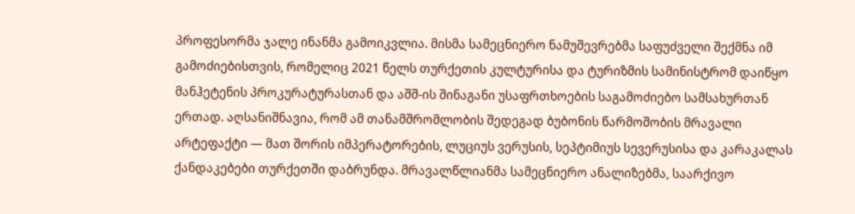პროფესორმა ჯალე ინანმა გამოიკვლია. მისმა სამეცნიერო ნამუშევრებმა საფუძველი შექმნა იმ გამოძიებისთვის, რომელიც 2021 წელს თურქეთის კულტურისა და ტურიზმის სამინისტრომ დაიწყო მანჰეტენის პროკურატურასთან და აშშ-ის შინაგანი უსაფრთხოების საგამოძიებო სამსახურთან ერთად. აღსანიშნავია, რომ ამ თანამშრომლობის შედეგად ბუბონის წარმოშობის მრავალი არტეფაქტი — მათ შორის იმპერატორების, ლუციუს ვერუსის, სეპტიმიუს სევერუსისა და კარაკალას ქანდაკებები თურქეთში დაბრუნდა. მრავალწლიანმა სამეცნიერო ანალიზებმა, საარქივო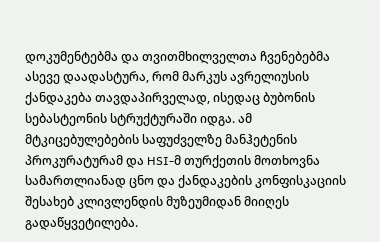დოკუმენტებმა და თვითმხილველთა ჩვენებებმა ასევე დაადასტურა, რომ მარკუს ავრელიუსის ქანდაკება თავდაპირველად, ისედაც ბუბონის სებასტეონის სტრუქტურაში იდგა. ამ მტკიცებულებების საფუძველზე მანჰეტენის პროკურატურამ და HSI-მ თურქეთის მოთხოვნა სამართლიანად ცნო და ქანდაკების კონფისკაციის შესახებ კლივლენდის მუზეუმიდან მიიღეს გადაწყვეტილება.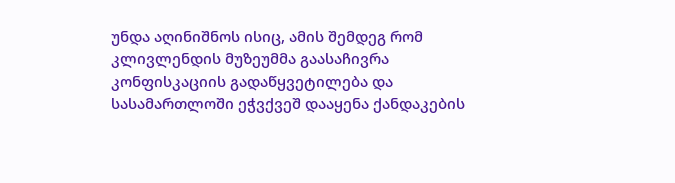უნდა აღინიშნოს ისიც, ამის შემდეგ რომ კლივლენდის მუზეუმმა გაასაჩივრა კონფისკაციის გადაწყვეტილება და სასამართლოში ეჭვქვეშ დააყენა ქანდაკების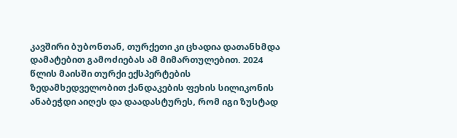კავშირი ბუბონთან, თურქეთი კი ცხადია დათანხმდა დამატებით გამოძიებას ამ მიმართულებით. 2024 წლის მაისში თურქი ექსპერტების ზედამხედველობით ქანდაკების ფეხის სილიკონის ანაბეჭდი აიღეს და დაადასტურეს, რომ იგი ზუსტად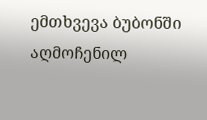ემთხვევა ბუბონში აღმოჩენილ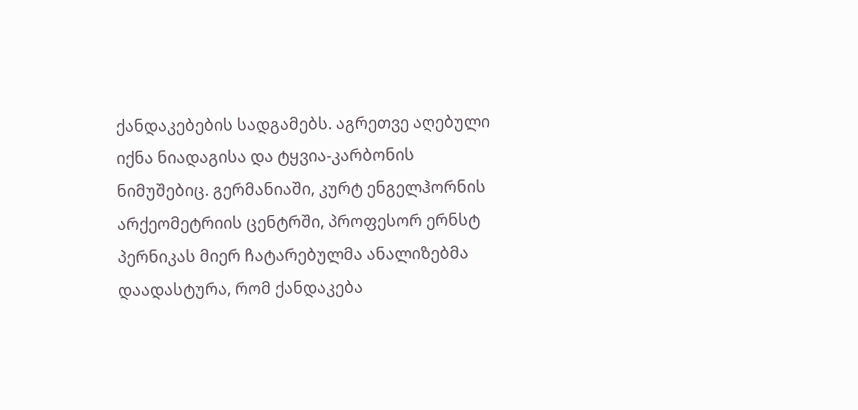ქანდაკებების სადგამებს. აგრეთვე აღებული იქნა ნიადაგისა და ტყვია-კარბონის ნიმუშებიც. გერმანიაში, კურტ ენგელჰორნის არქეომეტრიის ცენტრში, პროფესორ ერნსტ პერნიკას მიერ ჩატარებულმა ანალიზებმა დაადასტურა, რომ ქანდაკება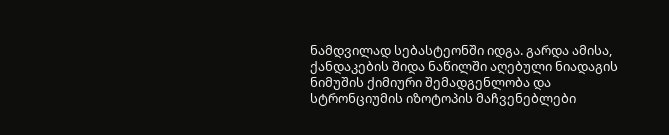ნამდვილად სებასტეონში იდგა. გარდა ამისა, ქანდაკების შიდა ნაწილში აღებული ნიადაგის ნიმუშის ქიმიური შემადგენლობა და სტრონციუმის იზოტოპის მაჩვენებლები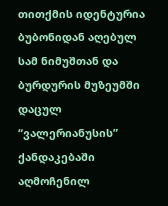თითქმის იდენტურია ბუბონიდან აღებულ სამ ნიმუშთან და ბურდურის მუზეუმში დაცულ “ვალერიანუსის” ქანდაკებაში აღმოჩენილ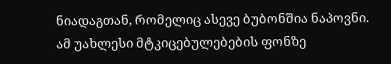ნიადაგთან, რომელიც ასევე ბუბონშია ნაპოვნი.
ამ უახლესი მტკიცებულებების ფონზე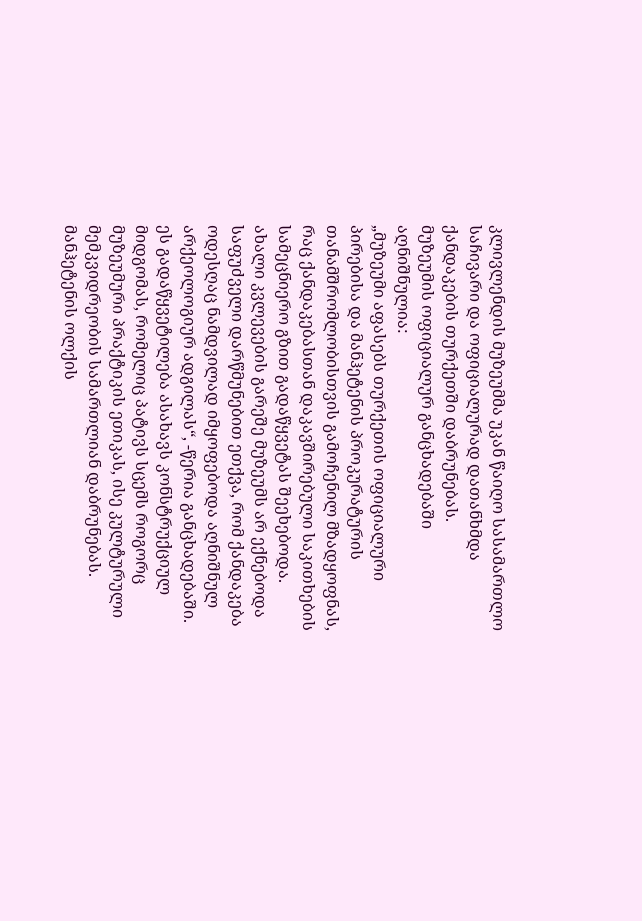კლივლენდის მუზეუმმა უკან წაიღო სასამართლო საჩივარი და ოფიციალურად დათანხმდა ქანდაკების თურქეთში დაბრუნებას.
მუზეუმის ოფიციალურ განცხადებაში აღნიშნულია:
„მუზეუმი აფასებს თურქეთის ოფიციალური პირებისა და მანჰეტენის პროკურატურის თანამშრომლობისთვის გამოჩენილ მზადყოფნას, რაც ქანდაკებასთან დაკავშირებული საკითხების სამეცნიერო გზით გადაწყვეტას შეეხებოდა. ახალი კვლევების გარეშე მუზეუმს არ ექნებოდა საფუძველი დარწმუნებით ეთქვა, რომ ქანდაკება ოდესღაც ნამდვილად იმყოფებოდა აღნიშნულ არქეოლოგიურ ადგილას“, -წერია განცხადებაში.
ეს გადაწყვეტილება ასახავს კონსტრუქციულ მიდგომას, რომელიც პატივს სცემს როგორც მუზეუმური პრაქტიკის ეთიკას, ისე კულტურული მემკვიდრეობის სამართლიან დაბრუნებას. მანჰეტენის ოლქის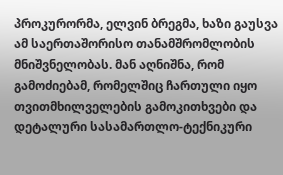პროკურორმა, ელვინ ბრეგმა, ხაზი გაუსვა ამ საერთაშორისო თანამშრომლობის მნიშვნელობას. მან აღნიშნა, რომ გამოძიებამ, რომელშიც ჩართული იყო თვითმხილველების გამოკითხვები და დეტალური სასამართლო-ტექნიკური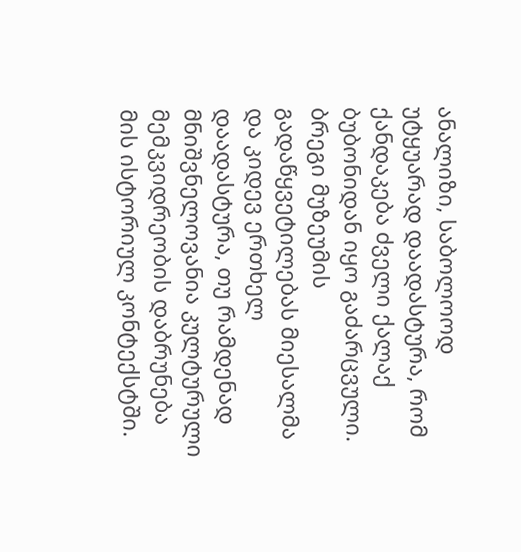ანალიზი, საბოლოოდ უტყუარად დაადასტურა, რომ ქანდაკება ძველი ქალაქ ბუბონიდან იყო გაძარცვული. ბრეგი მუზეუმის გადაწყვეტილებას მიესალმა და კიდევ ერთხელ დაადასტურა, თუ რამდენად მნიშვნელოვანია კულტურული მემკვიდრეობის დაბრუნება მის ისტორიულ კონტექსტში.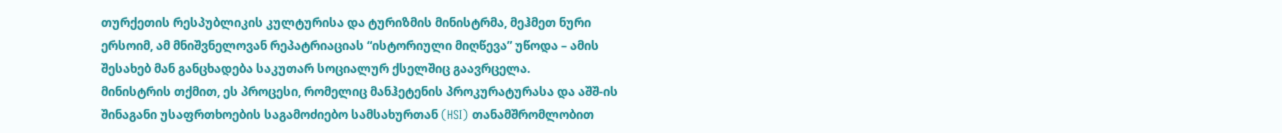თურქეთის რესპუბლიკის კულტურისა და ტურიზმის მინისტრმა, მეჰმეთ ნური ერსოიმ, ამ მნიშვნელოვან რეპატრიაციას “ისტორიული მიღწევა” უწოდა – ამის შესახებ მან განცხადება საკუთარ სოციალურ ქსელშიც გაავრცელა.
მინისტრის თქმით, ეს პროცესი, რომელიც მანჰეტენის პროკურატურასა და აშშ-ის შინაგანი უსაფრთხოების საგამოძიებო სამსახურთან (HSI) თანამშრომლობით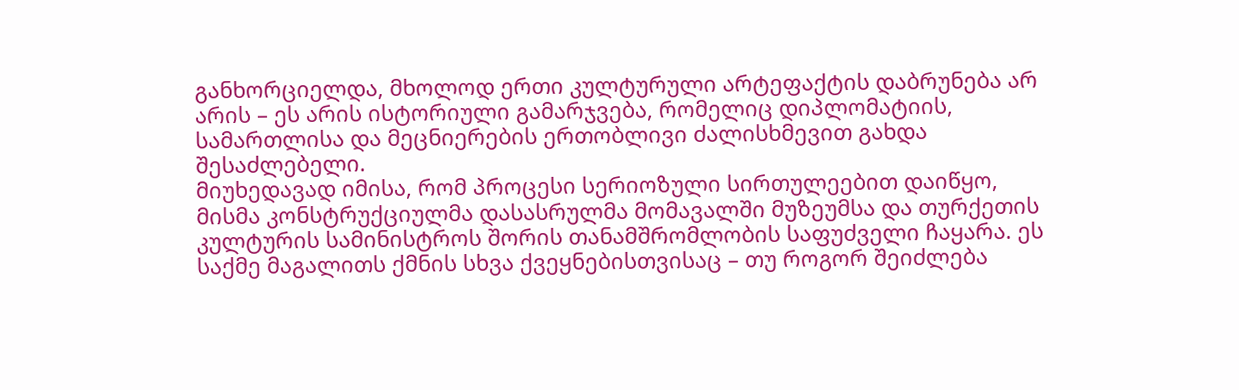განხორციელდა, მხოლოდ ერთი კულტურული არტეფაქტის დაბრუნება არ არის – ეს არის ისტორიული გამარჯვება, რომელიც დიპლომატიის, სამართლისა და მეცნიერების ერთობლივი ძალისხმევით გახდა შესაძლებელი.
მიუხედავად იმისა, რომ პროცესი სერიოზული სირთულეებით დაიწყო, მისმა კონსტრუქციულმა დასასრულმა მომავალში მუზეუმსა და თურქეთის კულტურის სამინისტროს შორის თანამშრომლობის საფუძველი ჩაყარა. ეს საქმე მაგალითს ქმნის სხვა ქვეყნებისთვისაც – თუ როგორ შეიძლება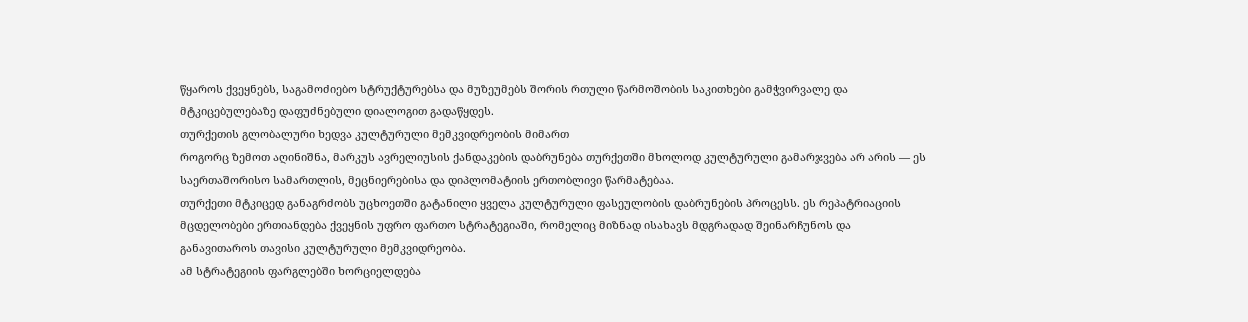წყაროს ქვეყნებს, საგამოძიებო სტრუქტურებსა და მუზეუმებს შორის რთული წარმოშობის საკითხები გამჭვირვალე და მტკიცებულებაზე დაფუძნებული დიალოგით გადაწყდეს.
თურქეთის გლობალური ხედვა კულტურული მემკვიდრეობის მიმართ
როგორც ზემოთ აღინიშნა, მარკუს ავრელიუსის ქანდაკების დაბრუნება თურქეთში მხოლოდ კულტურული გამარჯვება არ არის — ეს საერთაშორისო სამართლის, მეცნიერებისა და დიპლომატიის ერთობლივი წარმატებაა.
თურქეთი მტკიცედ განაგრძობს უცხოეთში გატანილი ყველა კულტურული ფასეულობის დაბრუნების პროცესს. ეს რეპატრიაციის მცდელობები ერთიანდება ქვეყნის უფრო ფართო სტრატეგიაში, რომელიც მიზნად ისახავს მდგრადად შეინარჩუნოს და განავითაროს თავისი კულტურული მემკვიდრეობა.
ამ სტრატეგიის ფარგლებში ხორციელდება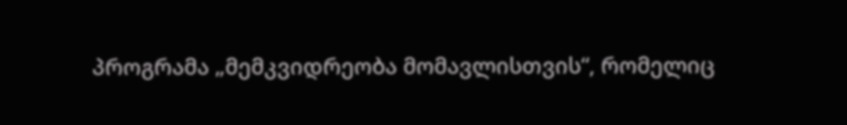პროგრამა „მემკვიდრეობა მომავლისთვის“, რომელიც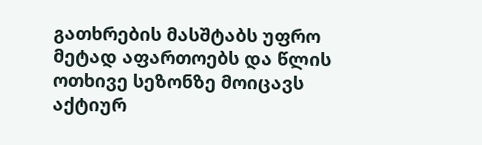გათხრების მასშტაბს უფრო მეტად აფართოებს და წლის ოთხივე სეზონზე მოიცავს აქტიურ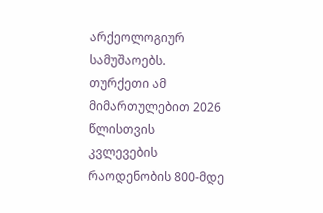არქეოლოგიურ სამუშაოებს. თურქეთი ამ მიმართულებით 2026 წლისთვის კვლევების რაოდენობის 800-მდე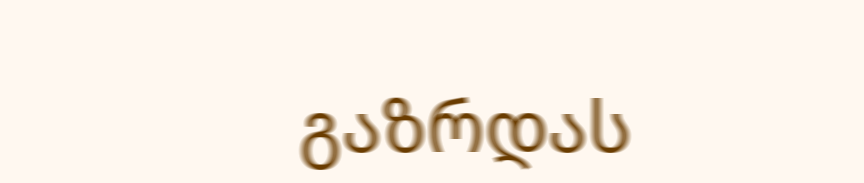გაზრდას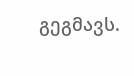გეგმავს.